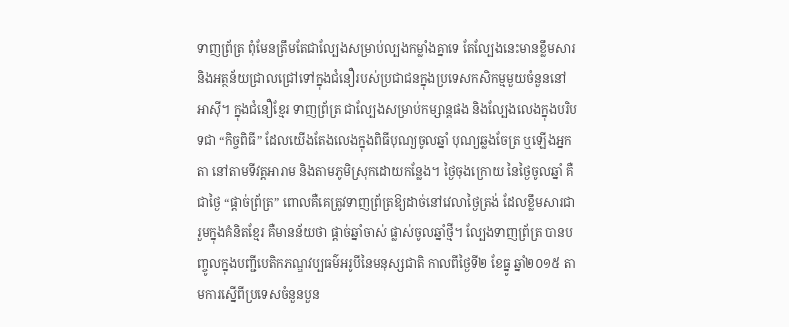ទាញព្រ័ត្រ ពុំមែនត្រឹមតែជាល្បែងសម្រាប់ល្បងកម្លាំងគ្នាទេ តែល្បែងនេះមានខ្លឹមសារ និងអត្ថន័យជ្រាលជ្រៅទៅក្នុងជំនឿរបស់ប្រជាជនក្នុងប្រទេសកសិកម្មមួយចំនួននៅអាស៊ី។ ក្នុងជំនឿខ្មែរ ទាញព្រ័ត្រ ជាល្បែងសម្រាប់កម្សាន្តផង និងល្បែងលេងក្នុងបរិបទជា “កិច្ចពិធី” ដែលយើងតែងលេងក្នុងពិធីបុណ្យចូលឆ្នាំ បុណ្យឆ្លងចែត្រ ឬឡើងអ្នកតា នៅតាមទីវត្តអារាម និងតាមភូមិស្រុកដោយកន្លែង។ ថ្ងៃចុងក្រោយ នៃថ្ងៃចូលឆ្នាំ គឺជាថ្ងៃ “ផ្ដាច់ព្រ័ត្រ” ពោលគឺគេត្រូវទាញព្រ័ត្រឱ្យដាច់នៅវេលាថ្ងៃត្រង់ ដែលខ្លឹមសារជារួមក្នុងគំនិតខ្មែរ គឺមានន័យថា ផ្តាច់ឆ្នាំចាស់ ផ្លាស់ចូលឆ្នាំថ្មី។ ល្បែងទាញព្រ័ត្រ បានបញ្ចូលក្នុងបញ្ជីបេតិកភណ្ឌវប្បធម៌អរូបីនៃមនុស្សជាតិ កាលពីថ្ងៃទី២ ខែធ្នូ ឆ្នាំ២០១៥ តាមការស្នើពីប្រទេសចំនួនបួន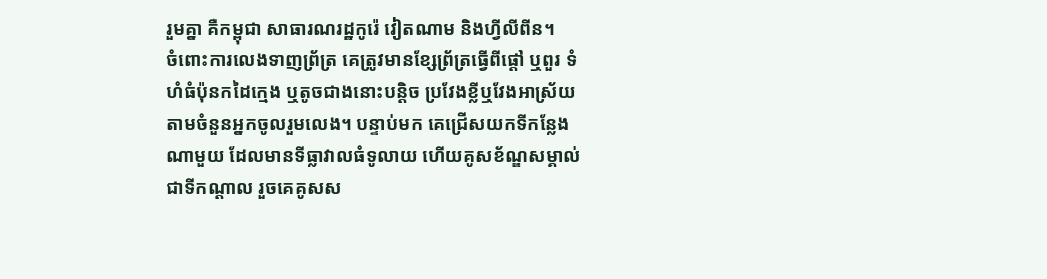រួមគ្នា គឺកម្ពុជា សាធារណរដ្ឋកូរ៉េ វៀតណាម និងហ្វីលីពីន។
ចំពោះការលេងទាញព្រ័ត្រ គេត្រូវមានខ្សែព្រ័ត្រធ្វើពីផ្តៅ ឬពួរ ទំហំធំប៉ុនកដៃក្មេង ឬតូចជាងនោះបន្តិច ប្រវែងខ្លីឬវែងអាស្រ័យតាមចំនួនអ្នកចូលរួមលេង។ បន្ទាប់មក គេជ្រើសយកទីកន្លែងណាមួយ ដែលមានទីធ្លាវាលធំទូលាយ ហើយគូសខ័ណ្ឌសម្គាល់ជាទីកណ្តាល រួចគេគូសស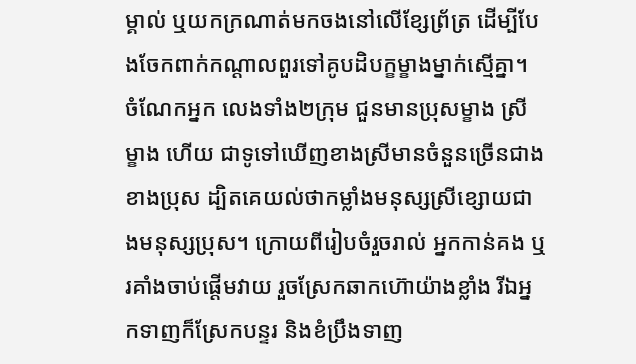ម្គាល់ ឬយកក្រណាត់មកចងនៅលើខ្សែព្រ័ត្រ ដើម្បីបែងចែកពាក់កណ្តាលពួរទៅគូបដិបក្ខម្ខាងម្នាក់ស្មើគ្នា។ ចំណែកអ្នក លេងទាំង២ក្រុម ជួនមានប្រុសម្ខាង ស្រីម្ខាង ហើយ ជាទូទៅឃើញខាងស្រីមានចំនួនច្រើនជាងខាងប្រុស ដ្បិតគេយល់ថាកម្លាំងមនុស្សស្រីខ្សោយជាងមនុស្សប្រុស។ ក្រោយពីរៀបចំរួចរាល់ អ្នកកាន់គង ឬរគាំងចាប់ផ្ដើមវាយ រួចស្រែកឆាកហ៊ោយ៉ាងខ្លាំង រីឯអ្នកទាញក៏ស្រែកបន្ទរ និងខំប្រឹងទាញ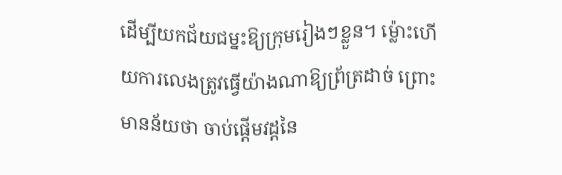ដើម្បីយកជ័យជម្នះឱ្យក្រុមរៀងៗខ្លួន។ ម៉្លោះហើយការលេងត្រូវធ្វើយ៉ាងណាឱ្យព្រ័ត្រដាច់ ព្រោះមានន័យថា ចាប់ផ្តើមវដ្តនៃ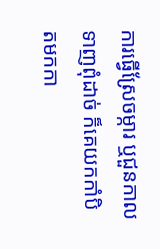ការធ្វើស្រែចម្ការ ឬជួនកាលទាញពុំដាច់ ក៏គេយកកាំបិតមកកា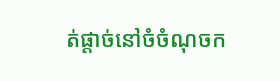ត់ផ្តាច់នៅចំចំណុចក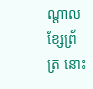ណ្តាលខ្សែព្រ័ត្រ នោះ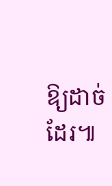ឱ្យដាច់ដែរ៕